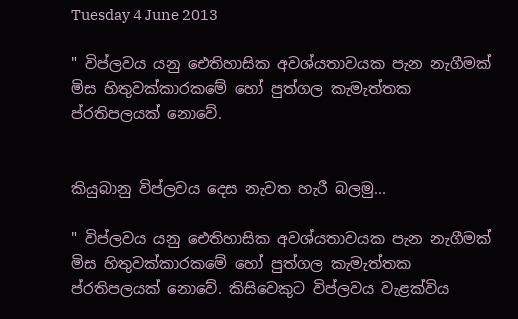Tuesday 4 June 2013

" විප්ලවය යනු ඓතිහාසික අවශ්යතාවයක පැන නැගීමක් මිස හිතුවක්කාරකමේ හෝ පුත්ගල කැමැත්තක ප්රතිපලයක් නොවේ.


කියුබානු විප්ලවය දෙස නැවත හැරී බලමු...

" විප්ලවය යනු ඓතිහාසික අවශ්යතාවයක පැන නැගීමක් මිස හිතුවක්කාරකමේ හෝ පුත්ගල කැමැත්තක ප්රතිපලයක් නොවේ. කිසිවෙකුට විප්ලවය වැළක්විය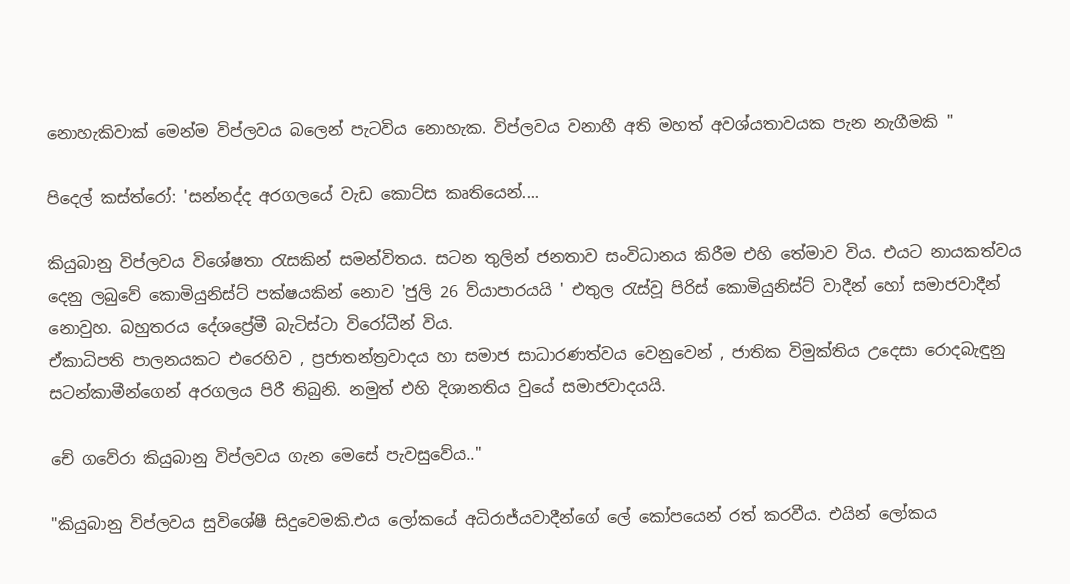නොහැකිවාක් මෙන්ම විප්ලවය බලෙන් පැටවිය නොහැක. විප්ලවය වනාහී අති මහත් අවශ්යතාවයක පැන නැගීමකි "

පිදෙල් කස්ත්රෝ: 'සන්නද්ද අරගලයේ වැඩ කොට්ස කෘතියෙන්....

කියුබානු විප්ලවය විශේෂතා රැසකින් සමන්විතය. සටන තුලින් ජනතාව සංවිධානය කිරීම එහි තේමාව විය. එයට නායකත්වය දෙනු ලබුවේ කොමියුනිස්ට් පක්ෂයකින් නොව 'ජුලි 26 ව්යාපාරයයි ' එතුල රැස්වූ පිරිස් කොමියුනිස්ට් වාදීන් හෝ සමාජවාදීන් නොවුහ. බහුතරය දේශප්‍රේමී බැටිස්ටා විරෝධීන් විය.
ඒකාධිපති පාලනයකට එරෙහිව , ප්‍රජාතන්ත්‍රවාදය හා සමාජ සාධාරණත්වය වෙනුවෙන් , ජාතික විමුක්තිය උදෙසා රොදබැඳුනු සටන්කාමීන්ගෙන් අරගලය පිරී තිබුනි. නමුත් එහි දිශානතිය වුයේ සමාජවාදයයි.

චේ ගවේරා කියුබානු විප්ලවය ගැන මෙසේ පැවසුවේය.."

"කියුබානු විප්ලවය සුවිශේෂී සිදුවෙමකි.එය ලෝකයේ අධිරාජ්යවාදීන්ගේ ලේ කෝපයෙන් රත් කරවීය. එයින් ලෝකය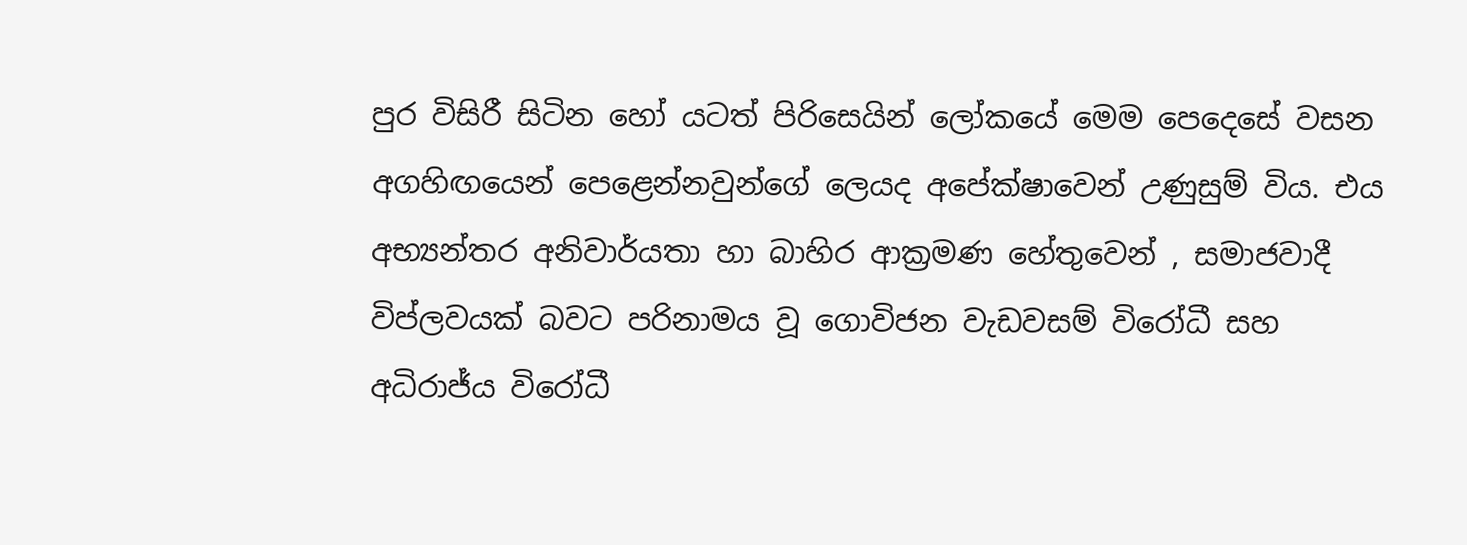පුර විසිරී සිටින හෝ යටත් පිරිසෙයින් ලෝකයේ මෙම පෙදෙසේ වසන අගහිඟයෙන් පෙළෙන්නවුන්ගේ ලෙයද අපේක්ෂාවෙන් උණුසුම් විය. එය අභ්‍යන්තර අනිවාර්යතා හා බාහිර ආක්‍රමණ හේතුවෙන් , සමාජවාදී විප්ලවයක් බවට පරිනාමය වූ ගොවිජන වැඩවසම් විරෝධී සහ අධිරාජ්ය විරෝධී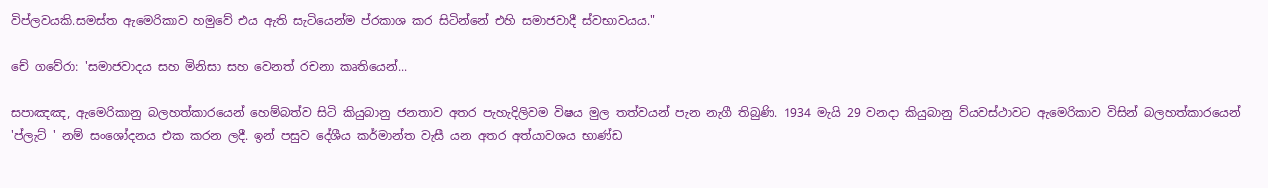විප්ලවයකි.සමස්ත ඇමෙරිකාව හමුවේ එය ඇති සැටියෙන්ම ප්රකාශ කර සිටින්නේ එහි සමාජවාදී ස්වභාවයය."

චේ ගවේරා: 'සමාජවාදය සහ මිනිසා සහ වෙනත් රචනා කෘතියෙන්...

සපාඤඤ, ඇමෙරිකානු බලහත්කාරයෙන් හෙම්බත්ව සිටි කියුබානු ජනතාව අතර පැහැදිලිවම විෂය මුල තත්වයන් පැන නැගී තිබුණි. 1934 මැයි 29 වනදා කියුබානු ව්යවස්ථාවට ඇමෙරිකාව විසින් බලහත්කාරයෙන් 'ප්ලැට් ' නම් සංශෝදනය එක කරන ලදී. ඉන් පසුව දේශීය කර්මාන්ත වැසී යන අතර අත්යාවශය භාණ්ඩ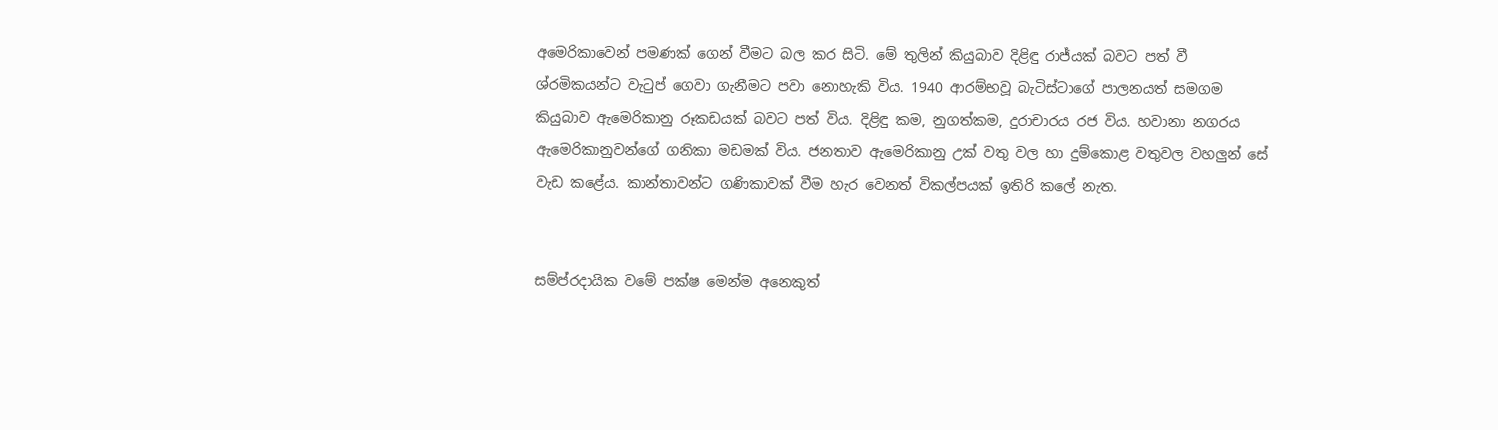අමෙරිකාවෙන් පමණක් ගෙන් වීමට බල කර සිටි. මේ තුලින් කියුබාව දිළිඳු රාජ්යක් බවට පත් වී ශ්රමිකයන්ට වැටුප් ගෙවා ගැනීමට පවා නොහැකි විය. 1940 ආරම්භවූ බැටිස්ටාගේ පාලනයත් සමගම කියුබාව ඇමෙරිකානු රූකඩයක් බවට පත් විය. දිළිඳු කම, නුගත්කම, දුරාචාරය රජ විය. හවානා නගරය ඇමෙරිකානුවන්ගේ ගනිකා මඩමක් විය. ජනතාව ඇමෙරිකානු උක් වතු වල හා දුම්කොළ වතුවල වහලුන් සේ වැඩ කළේය. කාන්තාවන්ට ගණිකාවක් වීම හැර වෙනත් විකල්පයක් ඉතිරි කලේ නැත.


සම්ප්රදායික වමේ පක්ෂ මෙන්ම අනෙකුත්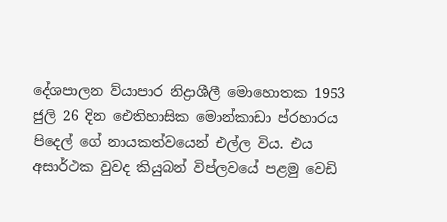දේශපාලන ව්යාපාර නිද්‍රාශීලී මොහොතක 1953 ජුලි 26 දින ඓතිහාසික මොන්කාඩා ප්රහාරය පිදෙල් ගේ නායකත්වයෙන් එල්ල විය. එය අසාර්ථක වුවද කියුබන් විප්ලවයේ පළමු වෙඩි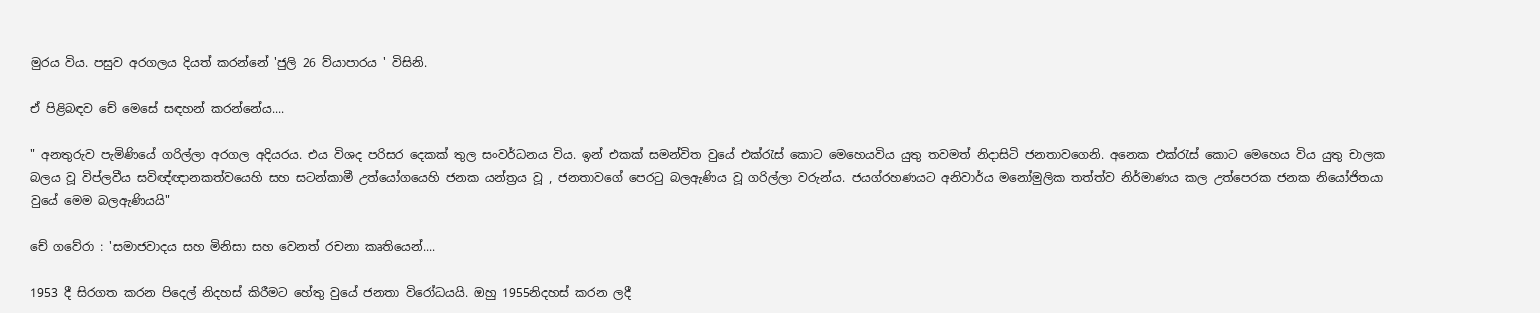මුරය විය. පසුව අරගලය දියත් කරන්නේ 'ජුලි 26 ව්යාපාරය ' විසිනි.

ඒ පිළිබඳව චේ මෙසේ සඳහන් කරන්නේය....

" අනතුරුව පැමිණියේ ගරිල්ලා අරගල අදියරය. එය විශද පරිසර දෙකක් තුල සංවර්ධනය විය. ඉන් එකක් සමන්විත වුයේ එක්රැස් කොට මෙහෙයවිය යුතු තවමත් නිදාසිටි ජනතාවගෙනි. අනෙක එක්රැස් කොට මෙහෙය විය යුතු චාලක බලය වූ විප්ලවීය සවිඥ්ඥානකත්වයෙහි සහ සටන්කාමී උත්යෝගයෙහි ජනක යන්ත්‍රය වූ , ජනතාවගේ පෙරටු බලඇණිය වූ ගරිල්ලා වරුන්ය. ජයග්රහණයට අනිවාර්ය මනෝමුලික තත්ත්ව නිර්මාණය කල උත්පෙරක ජනක නියෝජිතයා වුයේ මෙම බලඇණියයි"

චේ ගවේරා : 'සමාජවාදය සහ මිනිසා සහ වෙනත් රචනා කෘතියෙන්....

1953 දී සිරගත කරන පිදෙල් නිදහස් කිරීමට හේතු වුයේ ජනතා විරෝධයයි. ඔහු 1955නිදහස් කරන ලදී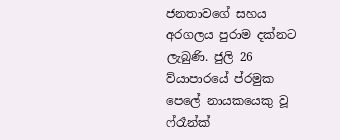ජනතාවගේ සහය අරගලය පුරාම දක්නට ලැබුණි. ජුලි 26 ව්යාපාරයේ ප්රමුක පෙලේ නායකයෙකු වූ ෆ්රෑන්ක්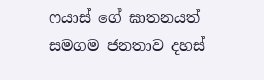ෆයාස් ගේ ඝාතනයත් සමගම ජනතාව දහස්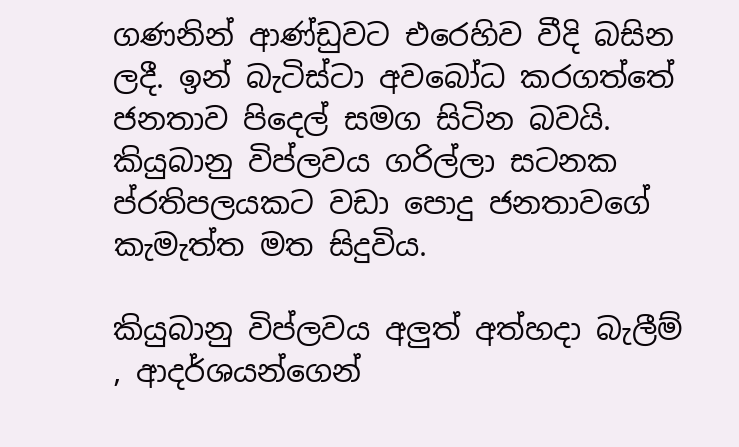ගණනින් ආණ්ඩුවට එරෙහිව වීදි බසින ලදී. ඉන් බැටිස්ටා අවබෝධ කරගත්තේ ජනතාව පිදෙල් සමග සිටින බවයි. කියුබානු විප්ලවය ගරිල්ලා සටනක ප්රතිපලයකට වඩා පොදු ජනතාවගේ කැමැත්ත මත සිදුවිය.

කියුබානු විප්ලවය අලුත් අත්හදා බැලීම් , ආදර්ශයන්ගෙන්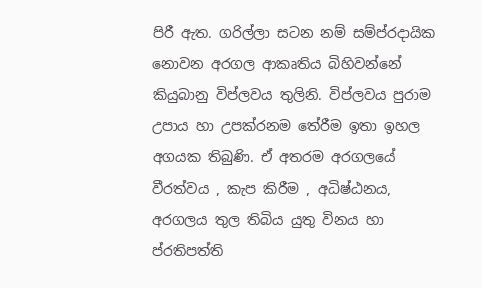පිරී ඇත. ගරිල්ලා සටන නම් සම්ප්රදායික නොවන අරගල ආකෘතිය බිහිවන්නේ කියුබානු විප්ලවය තුලිනි. විප්ලවය පුරාම උපාය හා උපක්රනම තේරීම ඉතා ඉහල අගයක තිබුණි. ඒ අතරම අරගලයේ වීරත්වය , කැප කිරීම , අධිෂ්ඨනය, අරගලය තුල තිබිය යුතු විනය හා ප්රතිපත්ති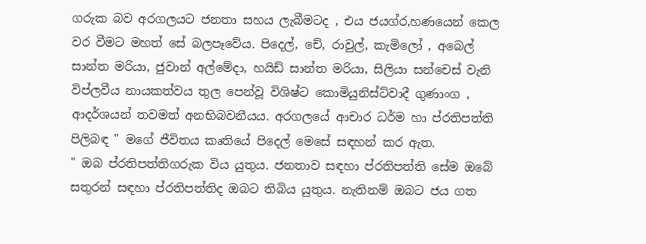ගරුක බව අරගලයට ජනතා සහය ලැබීමටද , එය ජයග්ර,හණයෙන් කෙල වර වීමට මහත් සේ බලපෑවේය. පිදෙල්, චේ, රාවුල්, කැමිලෝ , අබෙල් සාන්ත මරියා, ජුවාන් අල්මේදා, හයිඩ් සාන්ත මරියා, සිලියා සන්චෙස් වැනි විප්ලවීය නායකත්වය තුල පෙන්වූ විශිෂ්ට කොමියුනිස්ට්වාදී ගුණාංග , ආදර්ශයන් තවමත් අනභිබවනීයය. අරගලයේ ආචාර ධර්ම හා ප්රතිපත්ති පිලිබඳ " මගේ ජීවිතය කෘතියේ පිදෙල් මෙසේ සඳහන් කර ඇත.
" ඔබ ප්රතිපත්තිගරුක විය යුතුය. ජනතාව සඳහා ප්රතිපත්ති සේම ඔබේ සතුරන් සඳහා ප්රතිපත්තිද ඔබට තිබිය යුතුය. නැතිනම් ඔබට ජය ගත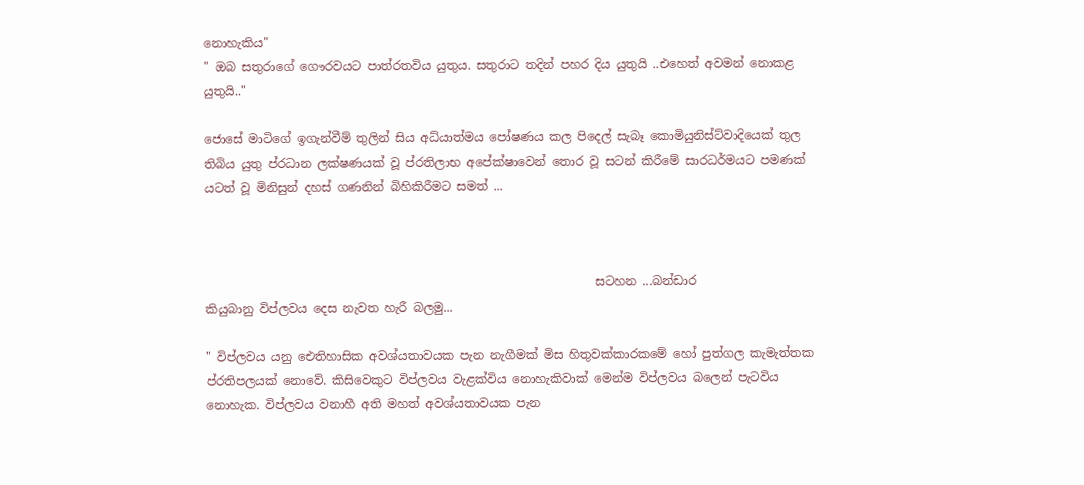නොහැකිය"
" ඔබ සතුරාගේ ගෞරවයට පාත්රතවිය යුතුය. සතුරාට තදින් පහර දිය යුතුයි ..එහෙත් අවමන් නොකළ යුතුයි.."

ජොසේ මාටිගේ ඉගැන්වීම් තුලින් සිය අධ්යාත්මය පෝෂණය කල පිදෙල් සැබෑ කොමියුනිස්ට්වාදියෙක් තුල තිබිය යුතු ප්රධාන ලක්ෂණයක් වූ ප්රතිලාභ අපේක්ෂාවෙන් තොර වූ සටන් කිරීමේ සාරධර්මයට පමණක් යටත් වූ මිනිසුන් දහස් ගණනින් බිහිකිරීමට සමත් ...



                                                                 සටහන ...බන්ඩාර
කියුබානු විප්ලවය දෙස නැවත හැරී බලමු...

" විප්ලවය යනු ඓතිහාසික අවශ්යතාවයක පැන නැගීමක් මිස හිතුවක්කාරකමේ හෝ පුත්ගල කැමැත්තක ප්රතිපලයක් නොවේ. කිසිවෙකුට විප්ලවය වැළක්විය නොහැකිවාක් මෙන්ම විප්ලවය බලෙන් පැටවිය නොහැක. විප්ලවය වනාහී අති මහත් අවශ්යතාවයක පැන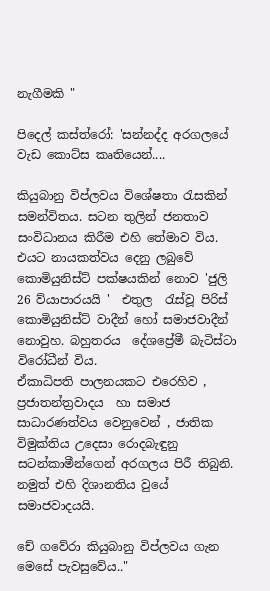නැගීමකි "

පිදෙල් කස්ත්රෝ: 'සන්නද්ද අරගලයේ වැඩ කොට්ස කෘතියෙන්....

කියුබානු විප්ලවය විශේෂතා රැසකින් සමන්විතය. සටන තුලින් ජනතාව සංවිධානය කිරීම එහි තේමාව විය. එයට නායකත්වය දෙනු ලබුවේ කොමියුනිස්ට් පක්ෂයකින් නොව 'ජුලි 26 ව්යාපාරයයි '  එතුල  රැස්වූ පිරිස් කොමියුනිස්ට් වාදීන් හෝ සමාජවාදීන් නොවුහ. බහුතරය  දේශප්‍රේමී බැටිස්ටා විරෝධීන් විය.
ඒකාධිපති පාලනයකට එරෙහිව , ප්‍රජාතන්ත්‍රවාදය  හා සමාජ සාධාරණත්වය වෙනුවෙන් , ජාතික විමුක්තිය උදෙසා රොදබැඳුනු සටන්කාමීන්ගෙන් අරගලය පිරී තිබුනි. නමුත් එහි දිශානතිය වුයේ සමාජවාදයයි.

චේ ගවේරා කියුබානු විප්ලවය ගැන මෙසේ පැවසුවේය.."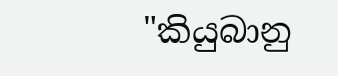"කියුබානු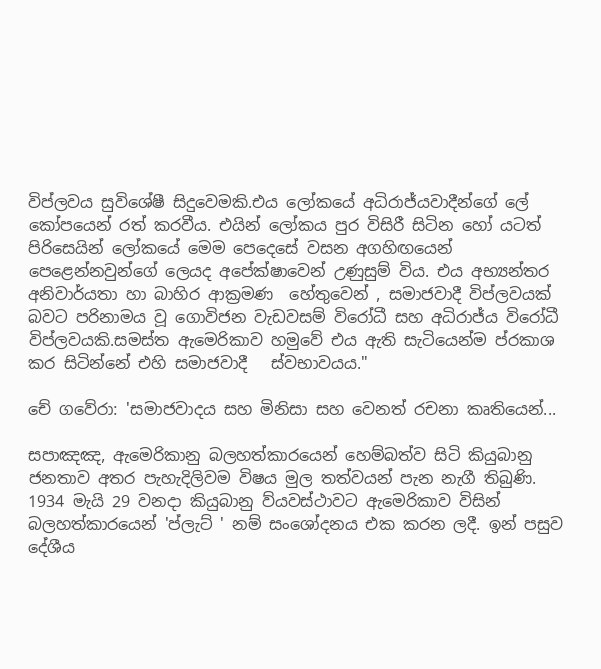විප්ලවය සුවිශේෂී සිදුවෙමකි.එය ලෝකයේ අධිරාජ්යවාදීන්ගේ ලේ කෝපයෙන් රත් කරවීය. එයින් ලෝකය පුර විසිරී සිටින හෝ යටත් පිරිසෙයින් ලෝකයේ මෙම පෙදෙසේ වසන අගහිඟයෙන් පෙළෙන්නවුන්ගේ ලෙයද අපේක්ෂාවෙන් උණුසුම් විය. එය අභ්‍යන්තර  අනිවාර්යතා හා බාහිර ආක්‍රමණ  හේතුවෙන් , සමාජවාදී විප්ලවයක් බවට පරිනාමය වූ ගොවිජන වැඩවසම් විරෝධී සහ අධිරාජ්ය විරෝධී විප්ලවයකි.සමස්ත ඇමෙරිකාව හමුවේ එය ඇති සැටියෙන්ම ප්රකාශ කර සිටින්නේ එහි සමාජවාදී   ස්වභාවයය."

චේ ගවේරා: 'සමාජවාදය සහ මිනිසා සහ වෙනත් රචනා කෘතියෙන්...

සපාඤඤ, ඇමෙරිකානු බලහත්කාරයෙන් හෙම්බත්ව සිටි කියුබානු ජනතාව අතර පැහැදිලිවම විෂය මුල තත්වයන් පැන නැගී තිබුණි. 1934 මැයි 29 වනදා කියුබානු ව්යවස්ථාවට ඇමෙරිකාව විසින් බලහත්කාරයෙන් 'ප්ලැට් ' නම් සංශෝදනය එක කරන ලදී. ඉන් පසුව දේශීය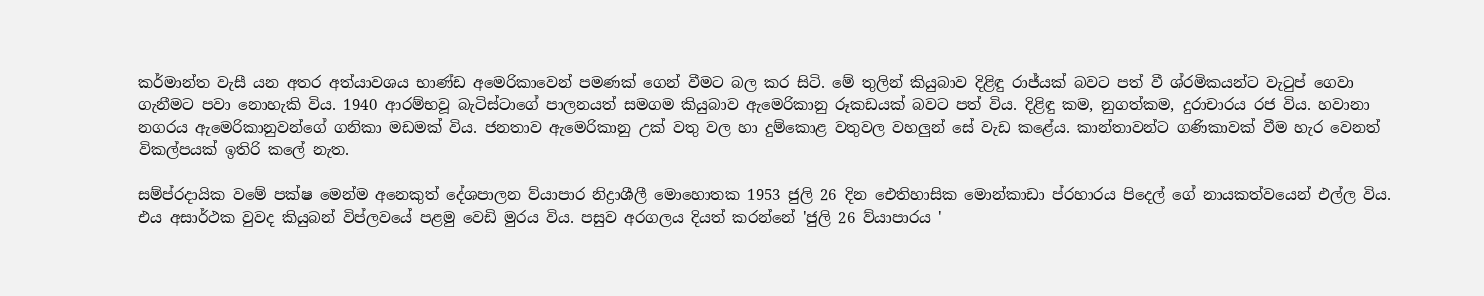කර්මාන්ත වැසී යන අතර අත්යාවශය භාණ්ඩ අමෙරිකාවෙන් පමණක් ගෙන් වීමට බල කර සිටි. මේ තුලින් කියුබාව දිළිඳු රාජ්යක් බවට පත් වී ශ්රමිකයන්ට වැටුප් ගෙවා ගැනීමට පවා නොහැකි විය. 1940 ආරම්භවූ බැටිස්ටාගේ පාලනයත් සමගම කියුබාව ඇමෙරිකානු රූකඩයක් බවට පත් විය. දිළිඳු කම, නුගත්කම, දුරාචාරය රජ විය. හවානා නගරය ඇමෙරිකානුවන්ගේ ගනිකා මඩමක් විය. ජනතාව ඇමෙරිකානු උක් වතු වල හා දුම්කොළ වතුවල වහලුන් සේ වැඩ කළේය. කාන්තාවන්ට ගණිකාවක් වීම හැර වෙනත් විකල්පයක් ඉතිරි කලේ නැත.

සම්ප්රදායික වමේ පක්ෂ මෙන්ම අනෙකුත් දේශපාලන ව්යාපාර නිද්‍රාශීලී මොහොතක 1953 ජුලි 26 දින ඓතිහාසික මොන්කාඩා ප්රහාරය පිදෙල් ගේ නායකත්වයෙන් එල්ල විය. එය අසාර්ථක වුවද කියුබන් විප්ලවයේ පළමු වෙඩි මුරය විය. පසුව අරගලය දියත් කරන්නේ 'ජුලි 26 ව්යාපාරය '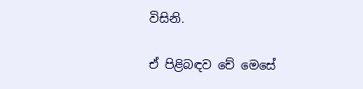විසිනි.

ඒ පිළිබඳව චේ මෙසේ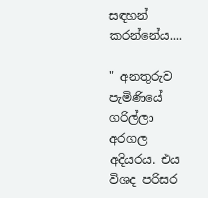සඳහන් කරන්නේය....

" අනතුරුව පැමිණියේ ගරිල්ලා අරගල අදියරය. එය විශද පරිසර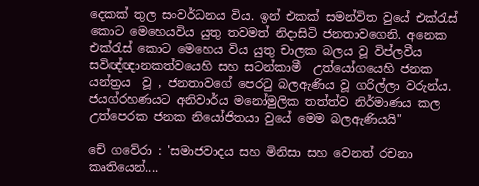දෙකක් තුල සංවර්ධනය විය. ඉන් එකක් සමන්විත වුයේ එක්රැස් කොට මෙහෙයවිය යුතු තවමත් නිදාසිටි ජනතාවගෙනි. අනෙක එක්රැස් කොට මෙහෙය විය යුතු චාලක බලය වූ විප්ලවීය සවිඥ්ඥානකත්වයෙහි සහ සටන්කාමී  උත්යෝගයෙහි ජනක යන්ත්‍රය  වූ , ජනතාවගේ පෙරටු බලඇණිය වූ ගරිල්ලා වරුන්ය. ජයග්රහණයට අනිවාර්ය මනෝමුලික තත්ත්ව නිර්මාණය කල උත්පෙරක ජනක නියෝජිතයා වුයේ මෙම බලඇණියයි"

චේ ගවේරා : 'සමාජවාදය සහ මිනිසා සහ වෙනත් රචනා කෘතියෙන්....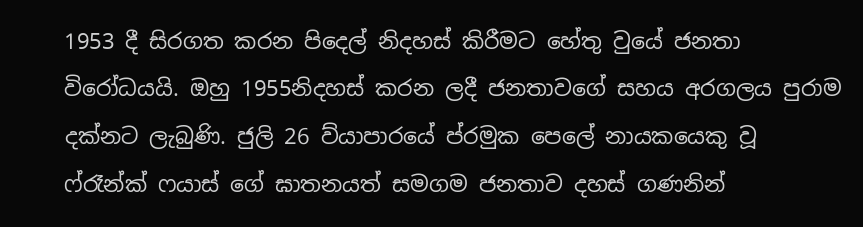1953 දී සිරගත කරන පිදෙල් නිදහස් කිරීමට හේතු වුයේ ජනතා විරෝධයයි. ඔහු 1955නිදහස් කරන ලදී ජනතාවගේ සහය අරගලය පුරාම දක්නට ලැබුණි. ජුලි 26 ව්යාපාරයේ ප්රමුක පෙලේ නායකයෙකු වූ ෆ්රෑන්ක් ෆයාස් ගේ ඝාතනයත් සමගම ජනතාව දහස් ගණනින්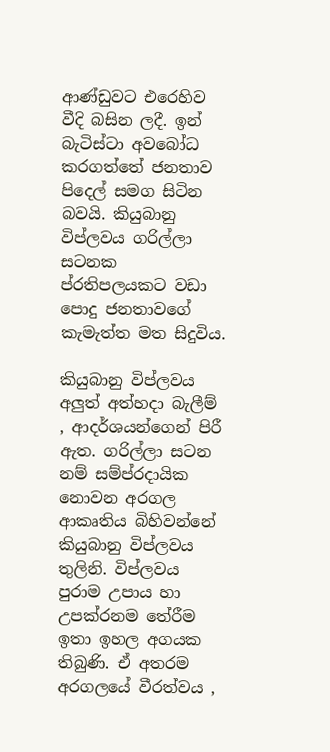ආණ්ඩුවට එරෙහිව වීදි බසින ලදී. ඉන් බැටිස්ටා අවබෝධ  කරගත්තේ ජනතාව පිදෙල් සමග සිටින බවයි. කියුබානු විප්ලවය ගරිල්ලා සටනක ප්රතිපලයකට වඩා පොදු ජනතාවගේ කැමැත්ත මත සිදුවිය.

කියුබානු විප්ලවය අලුත් අත්හදා බැලීම් , ආදර්ශයන්ගෙන් පිරී ඇත. ගරිල්ලා සටන නම් සම්ප්රදායික නොවන අරගල ආකෘතිය බිහිවන්නේ කියුබානු විප්ලවය තුලිනි. විප්ලවය පුරාම උපාය හා උපක්රනම තේරීම ඉතා ඉහල අගයක තිබුණි. ඒ අතරම අරගලයේ වීරත්වය ,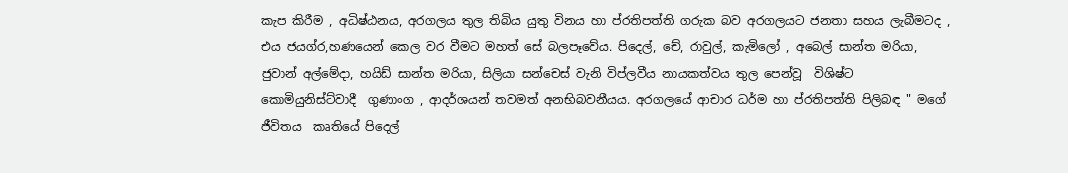කැප කිරීම , අධිෂ්ඨනය, අරගලය තුල තිබිය යුතු විනය හා ප්රතිපත්ති ගරුක බව අරගලයට ජනතා සහය ලැබීමටද , එය ජයග්ර,හණයෙන් කෙල වර වීමට මහත් සේ බලපෑවේය. පිදෙල්, චේ, රාවුල්, කැමිලෝ , අබෙල් සාන්ත මරියා, ජුවාන් අල්මේදා, හයිඩ් සාන්ත මරියා, සිලියා සන්චෙස් වැනි විප්ලවීය නායකත්වය තුල පෙන්වූ  විශිෂ්ට කොමියුනිස්ට්වාදී  ගුණාංග , ආදර්ශයන් තවමත් අනභිබවනීයය. අරගලයේ ආචාර ධර්ම හා ප්රතිපත්ති පිලිබඳ " මගේ ජීවිතය  කෘතියේ පිදෙල්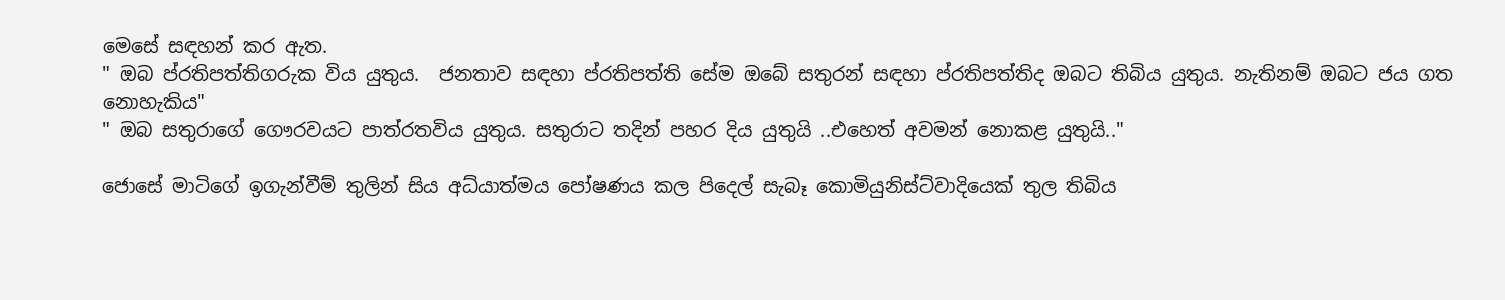මෙසේ සඳහන් කර ඇත.
" ඔබ ප්රතිපත්තිගරුක විය යුතුය.  ජනතාව සඳහා ප්රතිපත්ති සේම ඔබේ සතුරන් සඳහා ප්රතිපත්තිද ඔබට තිබිය යුතුය. නැතිනම් ඔබට ජය ගත නොහැකිය"
" ඔබ සතුරාගේ ගෞරවයට පාත්රතවිය යුතුය. සතුරාට තදින් පහර දිය යුතුයි ..එහෙත් අවමන් නොකළ යුතුයි.."

ජොසේ මාටිගේ ඉගැන්වීම් තුලින් සිය අධ්යාත්මය පෝෂණය කල පිදෙල් සැබෑ කොමියුනිස්ට්වාදියෙක් තුල තිබිය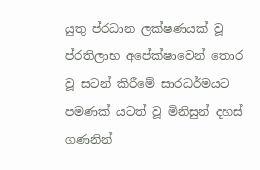යුතු ප්රධාන ලක්ෂණයක් වූ ප්රතිලාභ අපේක්ෂාවෙන් තොර වූ සටන් කිරීමේ සාරධර්මයට පමණක් යටත් වූ මිනිසුන් දහස් ගණනින්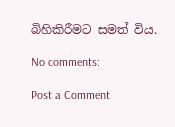බිහිකිරීමට සමත් විය.

No comments:

Post a Comment